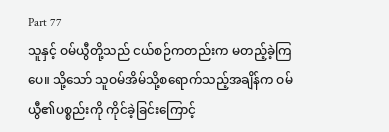Part 77
သူနှင့် ဝမ်ယွီတို့သည် ငယ်စဉ်ကတည်းက မတည့်ခဲ့ကြပေ။ သို့သော် သူဝမ်အိမ်သို့စရောက်သည့်အချိန်က ဝမ်ယွီ၏ပစ္စည်းကို ကိုင်ခဲ့ခြင်းကြောင့်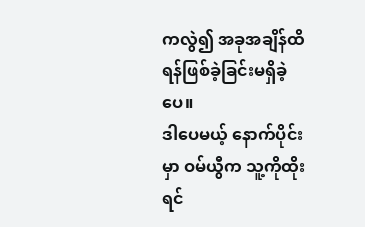ကလွဲ၍ အခုအချိန်ထိ ရန်ဖြစ်ခဲ့ခြင်းမရှိခဲ့ပေ။
ဒါပေမယ့် နောက်ပိုင်းမှာ ဝမ်ယွီက သူ့ကိုထိုးရင်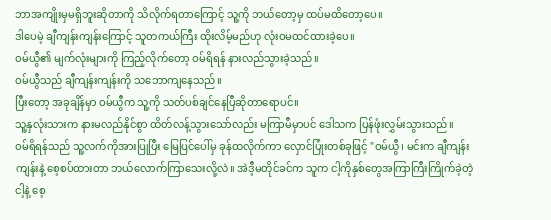ဘာအကျိုးမှမရှိဘူးဆိုတာကို သိလိုက်ရတာကြောင့် သူ့ကို ဘယ်တော့မှ ထပ်မထိတော့ပေ။
ဒါပေမဲ့ ချီကျန်းကျန်းကြောင့် သူတကယ်ကြီး ထိုးလိမ့်မည်ဟု လုံးဝမထင်ထားခဲ့ပေ။
ဝမ်ယွီ၏ မျက်လုံးများကို ကြည့်လိုက်တော့ ဝမ်ရိရန် နားလည်သွားခဲ့သည်။
ဝမ်ယွီသည် ချီကျန်းကျန်းကို သဘောကျနေသည်။
ပြီးတော့ အခုချိန်မှာ ဝမ်ယွီက သူ့ကို သတ်ပစ်ချင်နေပြီဆိုတာရောပင်။
သူ့နှလုံးသားက နားမလည်နိုင်စွာ ထိတ်လန့်သွားသော်လည်း မကြာမီမှာပင် ဒေါသက ပြန်ဖုံးလွှမ်းသွားသည်။
ဝမ်ရိရန်သည် သူ့လက်ကိုအားပြုပြီး မြေပြင်ပေါ်မှ ခုန်ထလိုက်ကာ လှောင်ပြုံးတစ်ခုဖြင့် "ဝမ်ယွီ၊ မင်းက ချီကျန်းကျန်းနဲ့ စေ့စပ်ထားတာ ဘယ်လောက်ကြာသေးလို့လဲ။ အဲဒီ့မတိုင်ခင်က သူက ငါ့ကိုနှစ်တွေအကြာကြီးကြိုက်ခဲ့တဲ့ ငါ့နဲ့ စေ့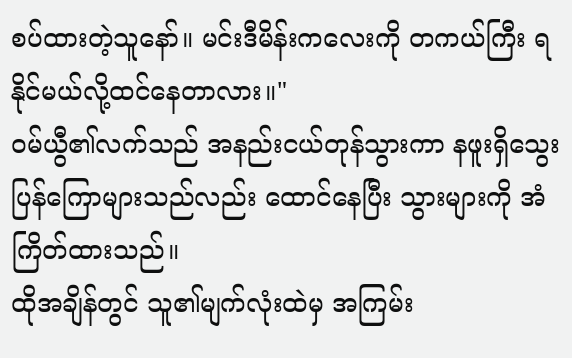စပ်ထားတဲ့သူနော်။ မင်းဒီမိန်းကလေးကို တကယ်ကြီး ရနိုင်မယ်လို့ထင်နေတာလား။"
ဝမ်ယွီ၏လက်သည် အနည်းငယ်တုန်သွားကာ နဖူးရှိသွေးပြန်ကြောများသည်လည်း ထောင်နေပြီး သွားများကို အံကြိတ်ထားသည်။
ထိုအချိန်တွင် သူ၏မျက်လုံးထဲမှ အကြမ်း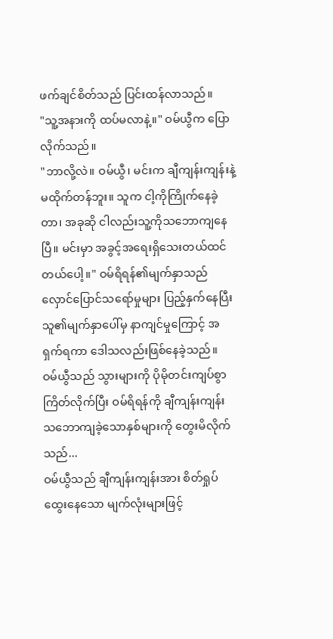ဖက်ချင်စိတ်သည် ပြင်းထန်လာသည်။
"သူ့အနားကို ထပ်မလာနဲ့။" ဝမ်ယွီက ပြောလိုက်သည်။
"ဘာလို့လဲ။ ဝမ်ယွီ၊ မင်းက ချီကျန်းကျန်းနဲ့ မထိုက်တန်ဘူး။ သူက ငါ့ကိုကြိုက်နေခဲ့တာ၊ အခုဆို ငါလည်းသူ့ကိုသဘောကျနေပြီ။ မင်းမှာ အခွင့်အရေးရှိသေးတယ်ထင်တယ်ပေါ့။" ဝမ်ရိရန်၏မျက်နှာသည် လှောင်ပြောင်သရော်မှုများ ပြည့်နှက်နေပြီး သူ၏မျက်နှာပေါ်မှ နာကျင်မှုကြောင့် အရှက်ရကာ ဒေါသလည်းဖြစ်နေခဲ့သည်။
ဝမ်ယွီသည် သွားများကို ပိုမိုတင်းကျပ်စွာကြိတ်လိုက်ပြီး ဝမ်ရိရန်ကို ချီကျန်းကျန်း သဘောကျခဲ့သောနှစ်များကို တွေးမိလိုက်သည်...
ဝမ်ယွီသည် ချီကျန်းကျန်းအား စိတ်ရှုပ်ထွေးနေသော မျက်လုံးများဖြင့်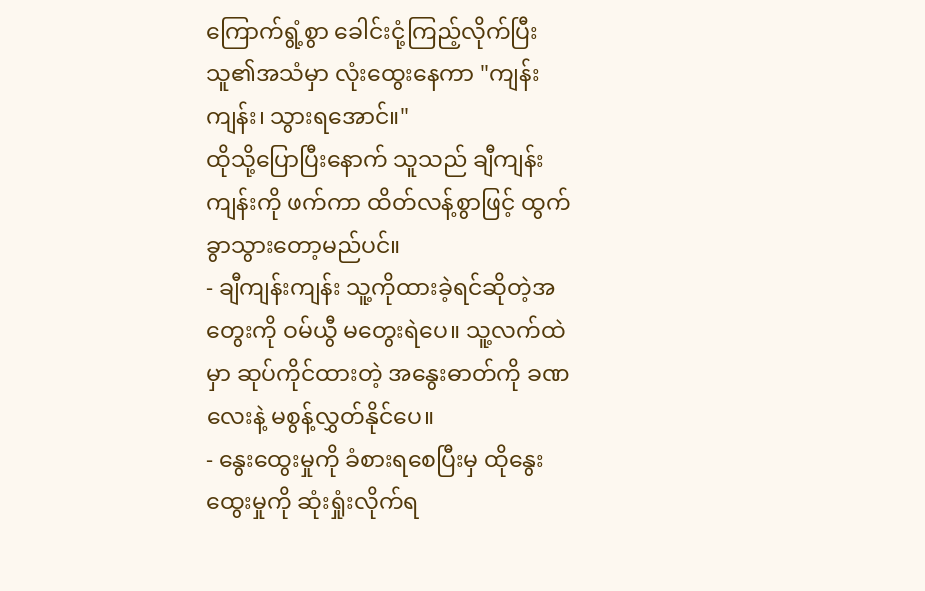ကြောက်ရွံ့စွာ ခေါင်းငုံ့ကြည့်လိုက်ပြီး သူ၏အသံမှာ လုံးထွေးနေကာ "ကျန်းကျန်း၊ သွားရအောင်။"
ထိုသို့ပြောပြီးနောက် သူသည် ချီကျန်းကျန်းကို ဖက်ကာ ထိတ်လန့်စွာဖြင့် ထွက်ခွာသွားတော့မည်ပင်။
- ချီကျန်းကျန်း သူ့ကိုထားခဲ့ရင်ဆိုတဲ့အတွေးကို ဝမ်ယွီ မတွေးရဲပေ။ သူ့လက်ထဲမှာ ဆုပ်ကိုင်ထားတဲ့ အနွေးဓာတ်ကို ခဏလေးနဲ့ မစွန့်လွှတ်နိုင်ပေ။
- နွေးထွေးမှုကို ခံစားရစေပြီးမှ ထိုနွေးထွေးမှုကို ဆုံးရှုံးလိုက်ရ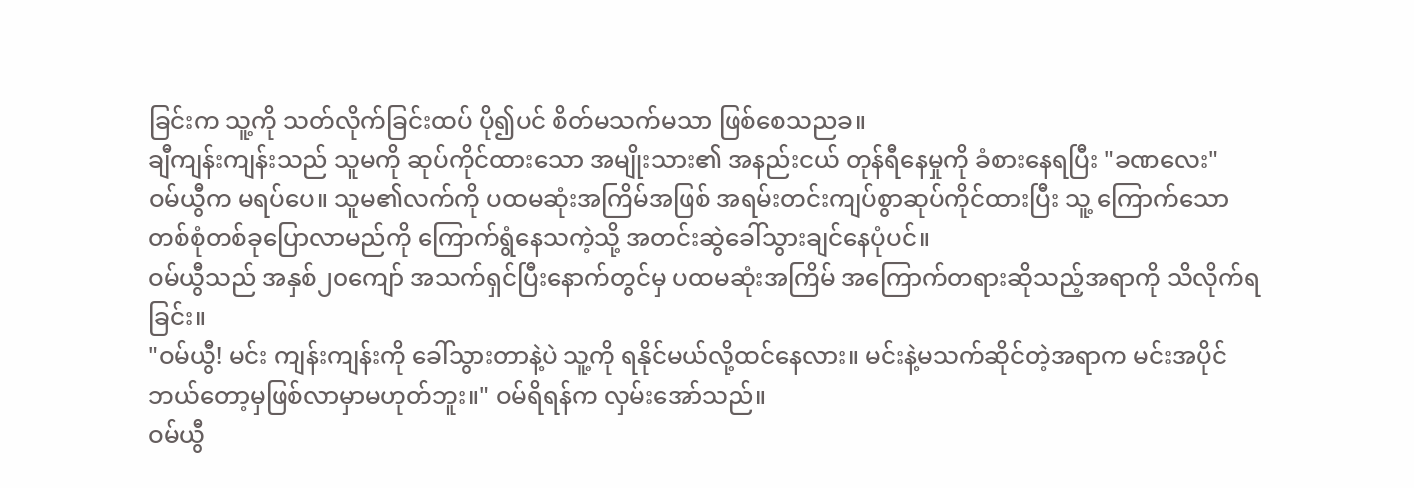ခြင်းက သူ့ကို သတ်လိုက်ခြင်းထပ် ပို၍ပင် စိတ်မသက်မသာ ဖြစ်စေသညခ။
ချီကျန်းကျန်းသည် သူမကို ဆုပ်ကိုင်ထားသော အမျိုးသား၏ အနည်းငယ် တုန်ရီနေမှုကို ခံစားနေရပြီး "ခဏလေး"
ဝမ်ယွီက မရပ်ပေ။ သူမ၏လက်ကို ပထမဆုံးအကြိမ်အဖြစ် အရမ်းတင်းကျပ်စွာဆုပ်ကိုင်ထားပြီး သူ့ ကြောက်သော တစ်စုံတစ်ခုပြောလာမည်ကို ကြောက်ရွံနေသကဲ့သို့ အတင်းဆွဲခေါ်သွားချင်နေပုံပင်။
ဝမ်ယွီသည် အနှစ်၂၀ကျော် အသက်ရှင်ပြီးနောက်တွင်မှ ပထမဆုံးအကြိမ် အကြောက်တရားဆိုသည့်အရာကို သိလိုက်ရခြင်း။
"ဝမ်ယွီ! မင်း ကျန်းကျန်းကို ခေါ်သွားတာနဲ့ပဲ သူ့ကို ရနိုင်မယ်လို့ထင်နေလား။ မင်းနဲ့မသက်ဆိုင်တဲ့အရာက မင်းအပိုင် ဘယ်တော့မှဖြစ်လာမှာမဟုတ်ဘူး။" ဝမ်ရိရန်က လှမ်းအော်သည်။
ဝမ်ယွီ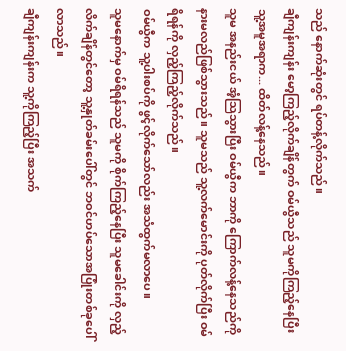သည် နောက်ဆုံးတွင် ရပ်တန့်လိုက်သည်။
ချီကျန်းကျန်း မော့ကြည့်လိုက်ချိန်တွက် ဝမ်ယွီသည် သူမကိုကြည့်နေပြီး သူ့အမူအရာက... ထိတ်လန့်နေသည်။
သူမ အနည်းငယ် အံ့သြသွားပြီး ဝမ်ယွီက ဘာကို ကြောက်လန့်နေသည်ကို နားမလည်ဖြစ်သွားသည်။ သူမသည် သူ့လက်မောင်းကို ပုတ်လိုက်ပြီး ဝမ်ရိရန်ကို လှည့်ကြည့်လိုက်သည်။
ဝမ်ယွီက သူ့ပါးစပ်ကို ဖွင့်လိုက်သော်လည်း အသံထွက်မလာပေ။
သူမနောက်မှ ဝမ်ရိရန်သည် သူမကို စိုက်ကြည့်နေပြီး သူမခေါင်းကို လှည့်လိက်ချိန်တွင်တော့ သူ့နှုတ်ခမ်းပေါ်တွင် ဘဝင်ဟပ်သောအပြုံးတစ်ခုပေါ်လာသည်။
ချီကျန်းကျန်းက သူ့ကိုကြည့်ပြီး အသက်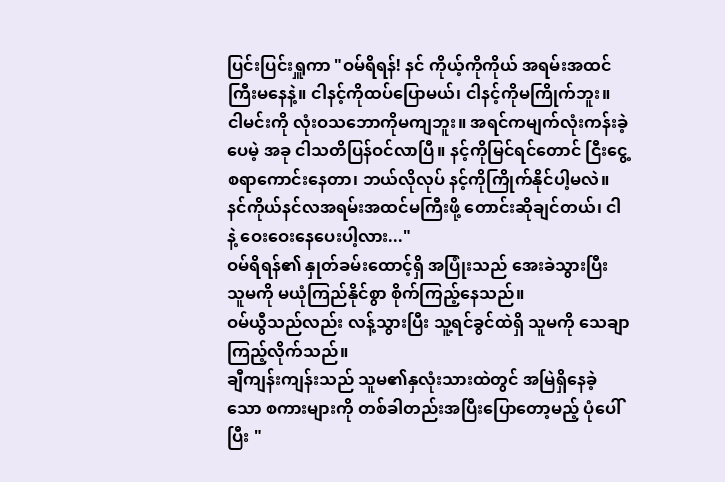ပြင်းပြင်းရှူကာ "ဝမ်ရိရန်! နင် ကိုယ့်ကိုကိုယ် အရမ်းအထင်ကြီးမနေနဲ့။ ငါနင့်ကိုထပ်ပြောမယ်၊ ငါနင့်ကိုမကြိုက်ဘူး။ ငါမင်းကို လုံးဝသဘောကိုမကျဘူး။ အရင်ကမျက်လုံးကန်းခဲ့ပေမဲ့ အခု ငါသတိပြန်ဝင်လာပြီ။ နင့်ကိုမြင်ရင်တောင် ငြီးငွေ့စရာကောင်းနေတာ၊ ဘယ်လိုလုပ် နင့်ကိုကြိုက်နိုင်ပါ့မလဲ။ နင်ကိုယ်နင်လအရမ်းအထင်မကြီးဖို့ တောင်းဆိုချင်တယ်၊ ငါနဲ့ ဝေးဝေးနေပေးပါ့လား..."
ဝမ်ရိရန်၏ နှုတ်ခမ်းထောင့်ရှိ အပြုံးသည် အေးခဲသွားပြီး သူမကို မယုံကြည်နိုင်စွာ စိုက်ကြည့်နေသည်။
ဝမ်ယွီသည်လည်း လန့်သွားပြီး သူ့ရင်ခွင်ထဲရှိ သူမကို သေချာကြည့်လိုက်သည်။
ချီကျန်းကျန်းသည် သူမ၏နှလုံးသားထဲတွင် အမြဲရှိနေခဲ့သော စကားများကို တစ်ခါတည်းအပြီးပြောတော့မည့် ပုံပေါ်ပြီး "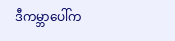ဒီကမ္ဘာပေါ်က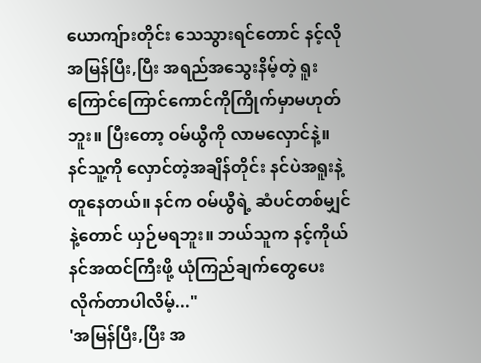ယောကျ်ားတိုင်း သေသွားရင်တောင် နင့်လို အမြန်ပြီး,ပြီး အရည်အသွေးနိမ့်တဲ့ ရူးကြောင်ကြောင်ကောင်ကိုကြိုက်မှာမဟုတ်ဘူး။ ပြီးတော့ ဝမ်ယွီကို လာမလှောင်နဲ့။ နင်သူ့ကို လှောင်တဲ့အချိန်တိုင်း နင်ပဲအရူးနဲ့တူနေတယ်။ နင်က ဝမ်ယွီရဲ့ ဆံပင်တစ်မျှင်နဲ့တောင် ယှဉ်မရဘူး။ ဘယ်သူက နင့်ကိုယ်နင်အထင်ကြီးဖို့ ယုံကြည်ချက်တွေပေးလိုက်တာပါလိမ့်..."
'အမြန်ပြီး,ပြီး အ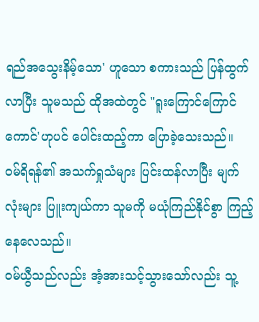ရည်အသွေးနိမ့်သော' ဟူသော စကားသည် ပြန်ထွက်လာပြီး သူမသည် ထိုအထဲတွင် "ရူးကြောင်ကြောင်ကောင်'ဟုပင် ပေါင်းထည့်ကာ ပြောခဲ့သေးသည်။
ဝမ်ရိရန်၏ အသက်ရှုသံများ ပြင်းထန်လာပြီး မျက်လုံးများ ပြူးကျယ်ကာ သူမကို မယုံကြည်နိုင်စွာ ကြည့်နေလေသည်။
ဝမ်ယွီသည်လည်း အံ့အားသင့်သွားသော်လည်း သူ့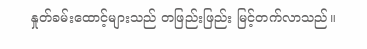နှုတ်ခမ်းထောင့်များသည် တဖြည်းဖြည်း မြင့်တက်လာသည်။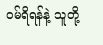ဝမ်ရိရန်နဲ့ သူတို့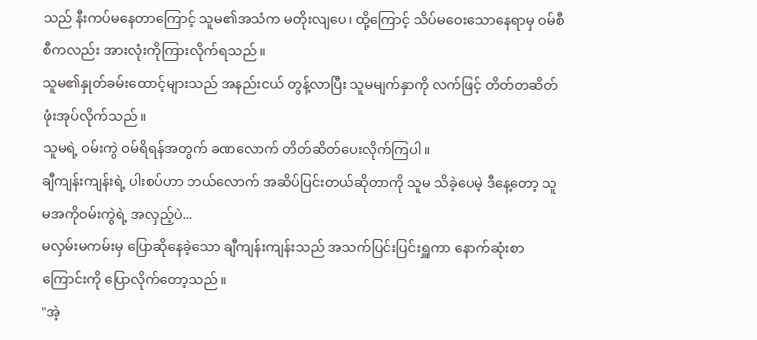သည် နီးကပ်မနေတာကြောင့် သူမ၏အသံက မတိုးလျပေ၊ ထို့ကြောင့် သိပ်မဝေးသောနေရာမှ ဝမ်စီစီကလည်း အားလုံးကိုကြားလိုက်ရသည်။
သူမ၏နှုတ်ခမ်းထောင့်များသည် အနည်းငယ် တွန့်လာပြီး သူမမျက်နှာကို လက်ဖြင့် တိတ်တဆိတ် ဖုံးအုပ်လိုက်သည်။
သူမရဲ့ ဝမ်းကွဲ ဝမ်ရိရန်အတွက် ခဏလောက် တိတ်ဆိတ်ပေးလိုက်ကြပါ။
ချီကျန်းကျန်းရဲ့ ပါးစပ်ဟာ ဘယ်လောက် အဆိပ်ပြင်းတယ်ဆိုတာကို သူမ သိခဲ့ပေမဲ့ ဒီနေ့တော့ သူမအကိုဝမ်းကွဲရဲ့ အလှည့်ပဲ...
မလှမ်းမကမ်းမှ ပြောဆိုနေခဲ့သော ချီကျန်းကျန်းသည် အသက်ပြင်းပြင်းရှူကာ နောက်ဆုံးစာကြောင်းကို ပြောလိုက်တော့သည်။
"အဲ့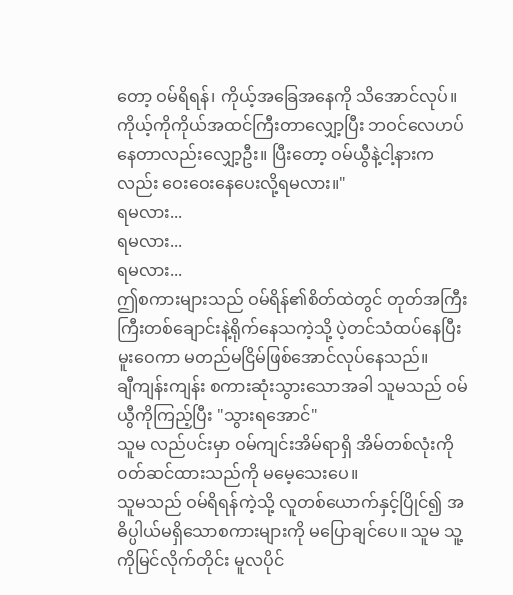တော့ ဝမ်ရိရန်၊ ကိုယ့်အခြေအနေကို သိအောင်လုပ်။ ကိုယ့်ကိုကိုယ်အထင်ကြီးတာလျှော့ပြီး ဘဝင်လေဟပ်နေတာလည်းလျှော့ဦး။ ပြီးတော့ ဝမ်ယွီနဲ့ငါ့နားကလည်း ဝေးဝေးနေပေးလို့ရမလား။"
ရမလား...
ရမလား...
ရမလား...
ဤစကားများသည် ဝမ်ရိန်၏စိတ်ထဲတွင် တုတ်အကြီးကြီးတစ်ချောင်းနဲ့ရိုက်နေသကဲ့သို့ ပဲ့တင်သံထပ်နေပြီး မူးဝေကာ မတည်မငြိမ်ဖြစ်အောင်လုပ်နေသည်။
ချီကျန်းကျန်း စကားဆုံးသွားသောအခါ သူမသည် ဝမ်ယွီကိုကြည့်ပြီး "သွားရအောင်"
သူမ လည်ပင်းမှာ ဝမ်ကျင်းအိမ်ရာရှိ အိမ်တစ်လုံးကို ၀တ်ဆင်ထားသည်ကို မမေ့သေးပေ။
သူမသည် ဝမ်ရိရန်ကဲ့သို့ လူတစ်ယောက်နှင့်ပြိုင်၍ အဓိပ္ပါယ်မရှိသောစကားများကို မပြောချင်ပေ။ သူမ သူ့ကိုမြင်လိုက်တိုင်း မူလပိုင်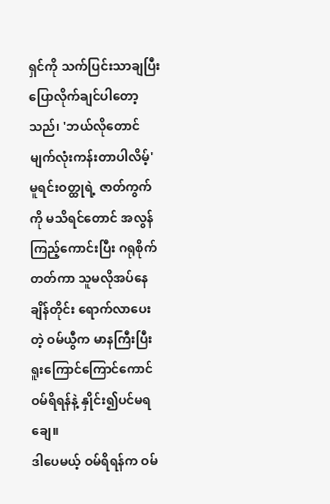ရှင်ကို သက်ပြင်းသာချပြီး ပြောလိုက်ချင်ပါတော့သည်၊ 'ဘယ်လိုတောင် မျက်လုံးကန်းတာပါလိမ့်'
မူရင်းဝတ္ထုရဲ့ ဇာတ်ကွက်ကို မသိရင်တောင် အလွန်ကြည့်ကောင်းပြီး ဂရုစိုက်တတ်ကာ သူမလိုအပ်နေချိန်တိုင်း ရောက်လာပေးတဲ့ ဝမ်ယွီက မာနကြီးပြီး ရူးကြောင်ကြောင်ကောင် ဝမ်ရိရန်နဲ့ နှိုင်း၍ပင်မရချေ။
ဒါပေမယ့် ဝမ်ရိရန်က ဝမ်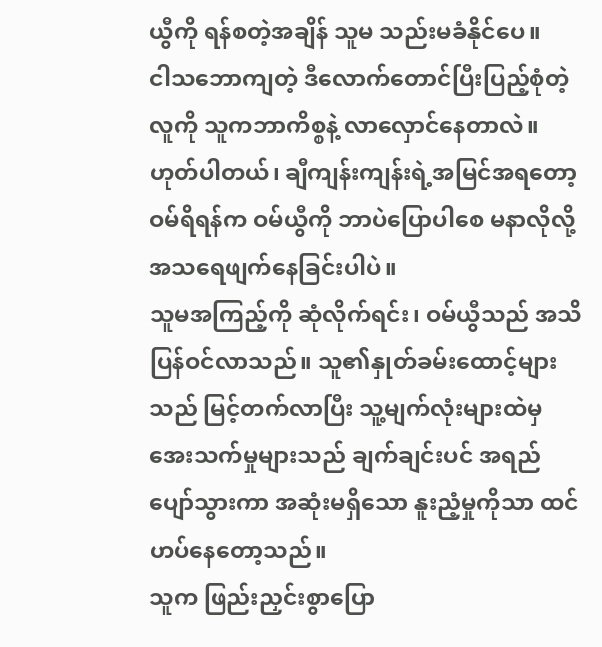ယွီကို ရန်စတဲ့အချိန် သူမ သည်းမခံနိုင်ပေ။
ငါသဘောကျတဲ့ ဒီလောက်တောင်ပြီးပြည့်စုံတဲ့လူကို သူကဘာကိစ္စနဲ့ လာလှောင်နေတာလဲ။
ဟုတ်ပါတယ်၊ ချီကျန်းကျန်းရဲ့အမြင်အရတော့ ဝမ်ရိရန်က ဝမ်ယွီကို ဘာပဲပြောပါစေ မနာလိုလို့ အသရေဖျက်နေခြင်းပါပဲ။
သူမအကြည့်ကို ဆုံလိုက်ရင်း၊ ဝမ်ယွီသည် အသိပြန်ဝင်လာသည်။ သူ၏နှုတ်ခမ်းထောင့်များသည် မြင့်တက်လာပြီး သူ့မျက်လုံးများထဲမှ အေးသက်မှုများသည် ချက်ချင်းပင် အရည်ပျော်သွားကာ အဆုံးမရှိသော နူးညံ့မှုကိုသာ ထင်ဟပ်နေတော့သည်။
သူက ဖြည်းညှင်းစွာပြော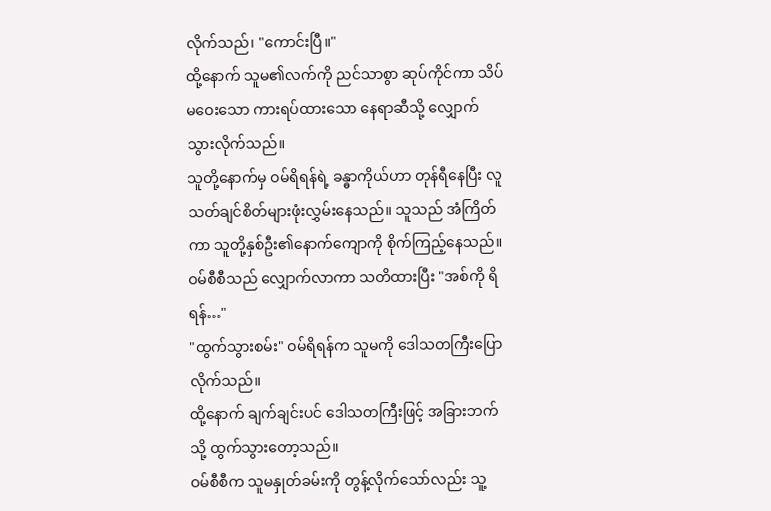လိုက်သည်၊ "ကောင်းပြီ။"
ထို့နောက် သူမ၏လက်ကို ညင်သာစွာ ဆုပ်ကိုင်ကာ သိပ်မဝေးသော ကားရပ်ထားသော နေရာဆီသို့ လျှောက်သွားလိုက်သည်။
သူတို့နောက်မှ ဝမ်ရိရန်ရဲ့ ခန္ဓာကိုယ်ဟာ တုန်ရီနေပြီး လူသတ်ချင်စိတ်များဖုံးလွှမ်းနေသည်။ သူသည် အံကြိတ်ကာ သူတို့နှစ်ဦး၏နောက်ကျောကို စိုက်ကြည့်နေသည်။
ဝမ်စီစီသည် လျှောက်လာကာ သတိထားပြီး "အစ်ကို ရိရန်…"
"ထွက်သွားစမ်း" ဝမ်ရိရန်က သူမကို ဒေါသတကြီးပြောလိုက်သည်။
ထို့နောက် ချက်ချင်းပင် ဒေါသတကြီးဖြင့် အခြားဘက်သို့ ထွက်သွားတော့သည်။
ဝမ်စီစီက သူမနှုတ်ခမ်းကို တွန့်လိုက်သော်လည်း သူ့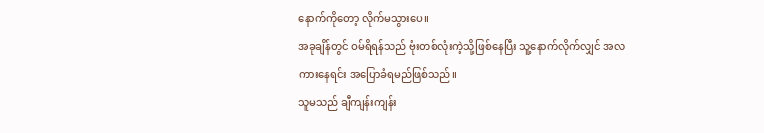နောက်ကိုတော့ လိုက်မသွားပေ။
အခုချိန်တွင် ဝမ်ရိရန်သည် ဗုံးတစ်လုံးကဲ့သို့ဖြစ်နေပြီး သူ့နောက်လိုက်လျှင် အလကားနေရင်း အပြောခံရမည်ဖြစ်သည်။
သူမသည် ချီကျန်းကျန်း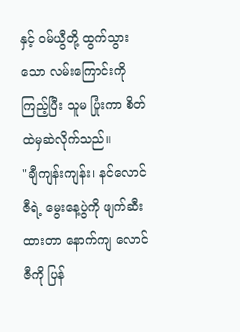နှင့် ဝမ်ယွီတို့ ထွက်သွားသော လမ်းကြောင်းကို ကြည့်ပြီး သူမ ပြုံးကာ စိတ်ထဲမှဆဲလိုက်သည်။
"ချီကျန်းကျန်း၊ နင်လောင်ဇီရဲ့ မွေးနေ့ပွဲကို ဖျက်ဆီးထားတာ နောက်ကျ လောင်ဇီကို ပြန်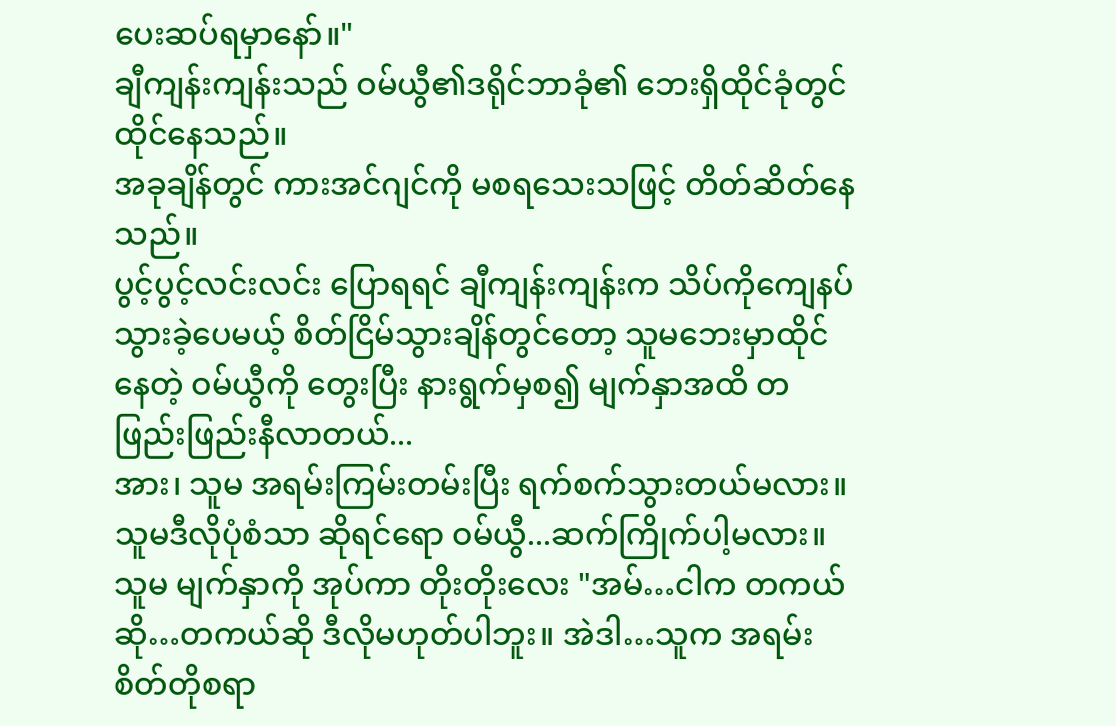ပေးဆပ်ရမှာနော်။"
ချီကျန်းကျန်းသည် ဝမ်ယွီ၏ဒရိုင်ဘာခုံ၏ ဘေးရှိထိုင်ခုံတွင် ထိုင်နေသည်။
အခုချိန်တွင် ကားအင်ဂျင်ကို မစရသေးသဖြင့် တိတ်ဆိတ်နေသည်။
ပွင့်ပွင့်လင်းလင်း ပြောရရင် ချီကျန်းကျန်းက သိပ်ကိုကျေနပ်သွားခဲ့ပေမယ့် စိတ်ငြိမ်သွားချိန်တွင်တော့ သူမဘေးမှာထိုင်နေတဲ့ ဝမ်ယွီကို တွေးပြီး နားရွက်မှစ၍ မျက်နှာအထိ တဖြည်းဖြည်းနီလာတယ်...
အား၊ သူမ အရမ်းကြမ်းတမ်းပြီး ရက်စက်သွားတယ်မလား။
သူမဒီလိုပုံစံသာ ဆိုရင်ရော ဝမ်ယွီ...ဆက်ကြိုက်ပါ့မလား။
သူမ မျက်နှာကို အုပ်ကာ တိုးတိုးလေး "အမ်…ငါက တကယ်ဆို…တကယ်ဆို ဒီလိုမဟုတ်ပါဘူး။ အဲဒါ…သူက အရမ်းစိတ်တိုစရာ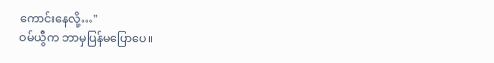ကောင်းနေလို့…"
ဝမ်ယွီက ဘာမှပြန်မပြောပေ။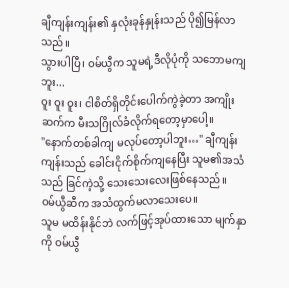ချီကျန်းကျန်း၏ နှလုံးခုန်နှုန်းသည် ပို၍မြန်လာသည်။
သွားပါပြီ၊ ဝမ်ယွီက သူမရဲ့ဒီလိုပုံကို သဘောမကျဘူး...
ဝူး ဝူး ဝူး၊ ငါစိတ်ရှိတိုင်းပေါက်ကွဲခဲ့တာ အကျိုးဆက်က မီးသဂြိုလ်ခံလိုက်ရတော့မှာပေါ့။
"နောက်တစ်ခါကျ မလုပ်တော့ပါဘူး…" ချီကျန်းကျန်းသည် ခေါင်းငိုက်စိုက်ကျနေပြီး သူမ၏အသံသည် ခြင်ကဲ့သို့ သေးသေးလေးဖြစ်နေသည်။
ဝမ်ယွီဆီက အသံထွက်မလာသေးပေ။
သူမ မထိန်းနိုင်ဘဲ လက်ဖြင့်အုပ်ထားသော မျက်နှာကို ဝမ်ယွီ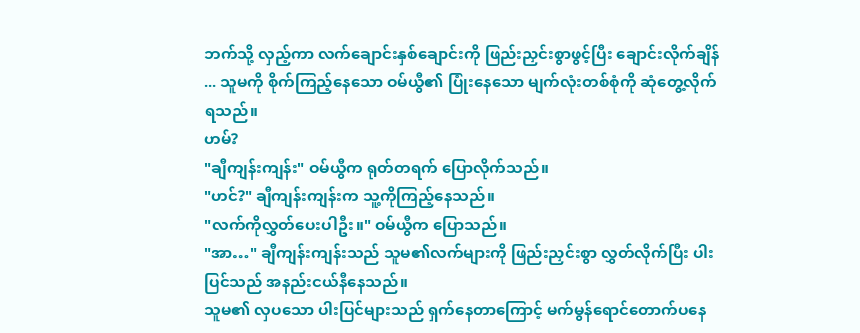ဘက်သို့ လှည့်ကာ လက်ချောင်းနှစ်ချောင်းကို ဖြည်းညှင်းစွာဖွင့်ပြီး ချောင်းလိုက်ချိန် ... သူမကို စိုက်ကြည့်နေသော ဝမ်ယွီ၏ ပြုံးနေသော မျက်လုံးတစ်စုံကို ဆုံတွေ့လိုက်ရသည်။
ဟမ်?
"ချီကျန်းကျန်း" ဝမ်ယွီက ရုတ်တရက် ပြောလိုက်သည်။
"ဟင်?" ချီကျန်းကျန်းက သူ့ကိုကြည့်နေသည်။
"လက်ကိုလွှတ်ပေးပါဦး။" ဝမ်ယွီက ပြောသည်။
"အာ…" ချီကျန်းကျန်းသည် သူမ၏လက်များကို ဖြည်းညှင်းစွာ လွှတ်လိုက်ပြီး ပါးပြင်သည် အနည်းငယ်နီနေသည်။
သူမ၏ လှပသော ပါးပြင်များသည် ရှက်နေတာကြောင့် မက်မွန်ရောင်တောက်ပနေ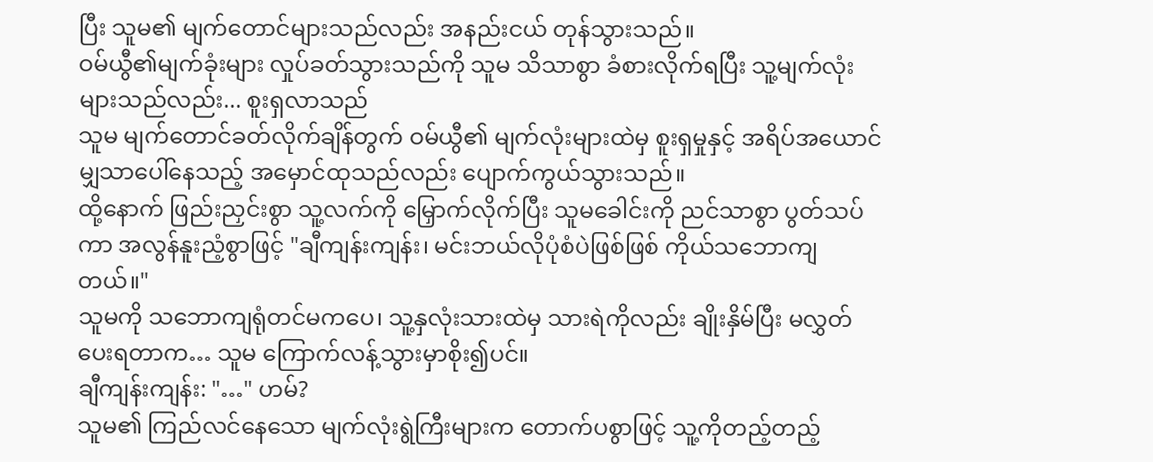ပြီး သူမ၏ မျက်တောင်များသည်လည်း အနည်းငယ် တုန်သွားသည်။
ဝမ်ယွီ၏မျက်ခုံးများ လှုပ်ခတ်သွားသည်ကို သူမ သိသာစွာ ခံစားလိုက်ရပြီး သူ့မျက်လုံးများသည်လည်း... စူးရှလာသည်
သူမ မျက်တောင်ခတ်လိုက်ချိန်တွက် ဝမ်ယွီ၏ မျက်လုံးများထဲမှ စူးရှမှုနှင့် အရိပ်အယောင်မျှသာပေါ်နေသည့် အမှောင်ထုသည်လည်း ပျောက်ကွယ်သွားသည်။
ထို့နောက် ဖြည်းညှင်းစွာ သူ့လက်ကို မြှောက်လိုက်ပြီး သူမခေါင်းကို ညင်သာစွာ ပွတ်သပ်ကာ အလွန်နူးညံ့စွာဖြင့် "ချီကျန်းကျန်း၊ မင်းဘယ်လိုပုံစံပဲဖြစ်ဖြစ် ကိုယ်သဘောကျတယ်။"
သူမကို သဘောကျရုံတင်မကပေ၊ သူ့နှလုံးသားထဲမှ သားရဲကိုလည်း ချိုးနှိမ်ပြီး မလွှတ်ပေးရတာက… သူမ ကြောက်လန့်သွားမှာစိုး၍ပင်။
ချီကျန်းကျန်း: "…" ဟမ်?
သူမ၏ ကြည်လင်နေသော မျက်လုံးရွဲကြီးများက တောက်ပစွာဖြင့် သူ့ကိုတည့်တည့်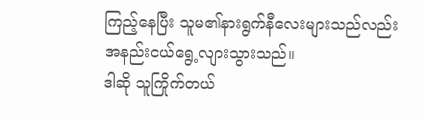ကြည့်နေပြီး သူမ၏နားရွက်နီလေးများသည်လည်း အနည်းငယ်ရွေ့လျားသွားသည်။
ဒါဆို သူကြိုက်တယ်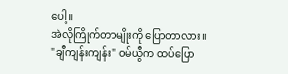ပေါ့။
အဲလိုကြိုက်တာမျိုးကို ပြောတာလား။
"ချီကျန်းကျန်း" ဝမ်ယွီက ထပ်ပြော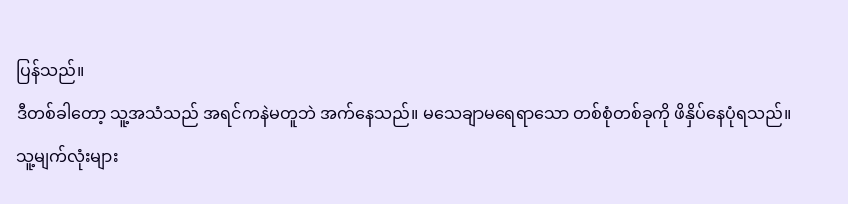ပြန်သည်။
ဒီတစ်ခါတော့ သူ့အသံသည် အရင်ကနဲမတူဘဲ အက်နေသည်။ မသေချာမရေရာသော တစ်စုံတစ်ခုကို ဖိနှိပ်နေပုံရသည်။
သူ့မျက်လုံးများ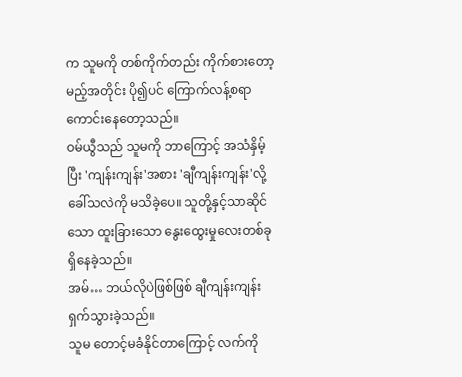က သူမကို တစ်ကိုက်တည်း ကိုက်စားတော့မည့်အတိုင်း ပို၍ပင် ကြောက်လန့်စရာကောင်းနေတော့သည်။
ဝမ်ယွီသည် သူမကို ဘာကြောင့် အသံနှိမ့်ပြီး 'ကျန်းကျန်း'အစား 'ချီကျန်းကျန်း'လို့ ခေါ်သလဲကို မသိခဲ့ပေ။ သူတို့နှင့်သာဆိုင်သော ထူးခြားသော နွေးထွေးမှုလေးတစ်ခုရှိနေခဲ့သည်။
အမ်… ဘယ်လိုပဲဖြစ်ဖြစ် ချီကျန်းကျန်း ရှက်သွားခဲ့သည်။
သူမ တောင့်မခံနိုင်တာကြောင့် လက်ကို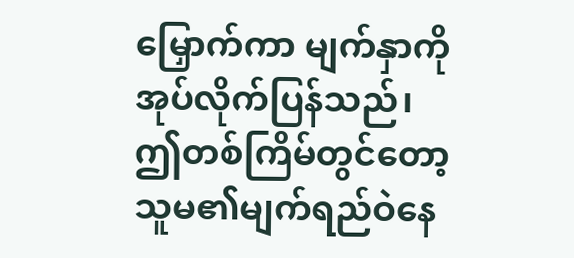မြှောက်ကာ မျက်နှာကို အုပ်လိုက်ပြန်သည်၊ ဤတစ်ကြိမ်တွင်တော့ သူမ၏မျက်ရည်ဝဲနေ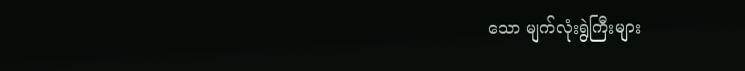သော မျက်လုံးရွဲကြီးများ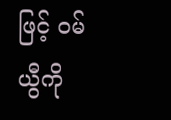ဖြင့် ဝမ်ယွီကို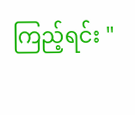ကြည့်ရင်း "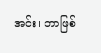အင်း၊ ဘာဖြစ်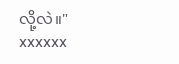လို့လဲ။"
xxxxxx